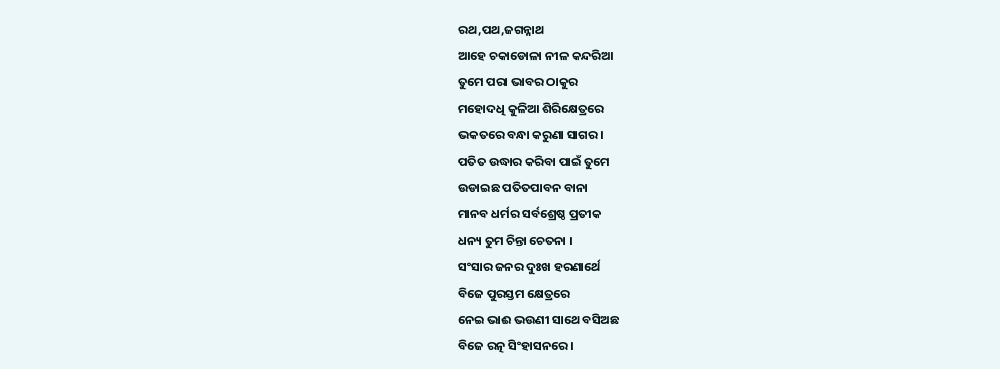ରଥ,ପଥ,ଜଗନ୍ନାଥ
ଆହେ ଚକାଡୋଳା ନୀଳ କନ୍ଦରିଆ
ତୁମେ ପରା ଭାବର ଠାକୁର
ମହୋଦଧି କୁଳିଆ ଶିରିକ୍ଷେତ୍ରରେ
ଭକତରେ ବନ୍ଧା କରୁଣା ସାଗର ।
ପତିତ ଉଦ୍ଧାର କରିବା ପାଇଁ ତୁମେ
ଉଡାଇଛ ପତିତପାବନ ବାନା
ମାନବ ଧର୍ମର ସର୍ବଶ୍ରେଷ୍ଠ ପ୍ରତୀକ
ଧନ୍ୟ ତୁମ ଚିନ୍ତା ଚେତନା ।
ସଂସାର ଜନର ଦୁଃଖ ହରଣାର୍ଥେ
ବିଜେ ପୁରସ୍ତମ କ୍ଷେତ୍ରରେ
ନେଇ ଭାଈ ଭଉଣୀ ସାଥେ ବସିଅଛ
ବିଜେ ରତ୍ନ ସିଂହାସନରେ ।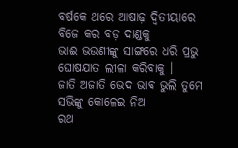ବର୍ଷକେ ଥରେ ଆଷାଢ଼ ଦ୍ୱିତୀୟାରେ
ବିଜେ କର ବଡ଼ ଦାଣ୍ଡକୁ
ଭାଈ ଭଉଣୀଙ୍କୁ ସାଙ୍ଗରେ ଧରି ପ୍ରଭୁ
ଘୋଷଯାତ ଲୀଳା କରିବାକୁ ।
ଜାତି ଅଜାତି ଭେଦ ଭାଵ ଭୁଲି ତୁମେ
ସଭିଙ୍କୁ କୋଳେଇ ନିଅ
ରଥ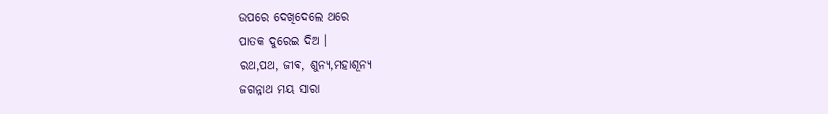ଉପରେ ଦେଖିଦେଲେ ଥରେ
ପାତକ ଦୁରେଇ ଦିଅ ।
ରଥ,ପଥ, ଜୀଵ, ଶୁନ୍ୟ,ମହାଶୂନ୍ୟ
ଜଗନ୍ନାଥ ମୟ ସାରା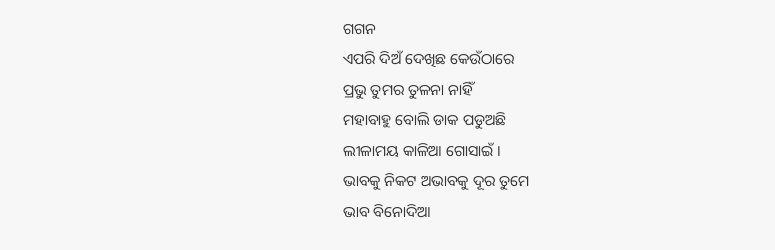ଗଗନ
ଏପରି ଦିଅଁ ଦେଖିଛ କେଉଁଠାରେ
ପ୍ରଭୁ ତୁମର ତୁଳନା ନାହିଁ
ମହାବାହୁ ବୋଲି ଡାକ ପଡୁଅଛି
ଲୀଳାମୟ କାଳିଆ ଗୋସାଇଁ ।
ଭାବକୁ ନିକଟ ଅଭାବକୁ ଦୂର ତୁମେ
ଭାବ ବିନୋଦିଆ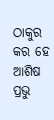ଠାକୁର
କର ହେ ଆଶିଷ ପ୍ରଭୁ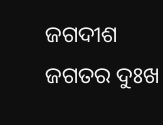ଜଗଦୀଶ
ଜଗତର ଦୁଃଖ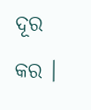ଦୂର କର ।